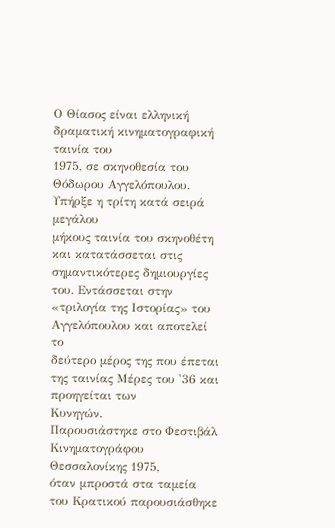Ο Θίασος είναι ελληνική δραματική κινηματογραφική ταινία του
1975, σε σκηνοθεσία του Θόδωρου Αγγελόπουλου. Υπήρξε η τρίτη κατά σειρά μεγάλου
μήκους ταινία του σκηνοθέτη και κατατάσσεται στις σημαντικότερες δημιουργίες
του. Εντάσσεται στην «τριλογία της Ιστορίας» του Αγγελόπουλου και αποτελεί το
δεύτερο μέρος της που έπεται της ταινίας Μέρες του '36 και προηγείται των
Κυνηγών.
Παρουσιάστηκε στο Φεστιβάλ Κινηματογράφου Θεσσαλονίκης 1975,
όταν μπροστά στα ταμεία του Κρατικού παρουσιάσθηκε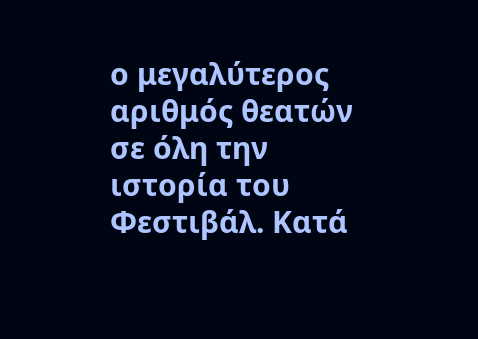ο μεγαλύτερος αριθμός θεατών
σε όλη την ιστορία του Φεστιβάλ. Κατά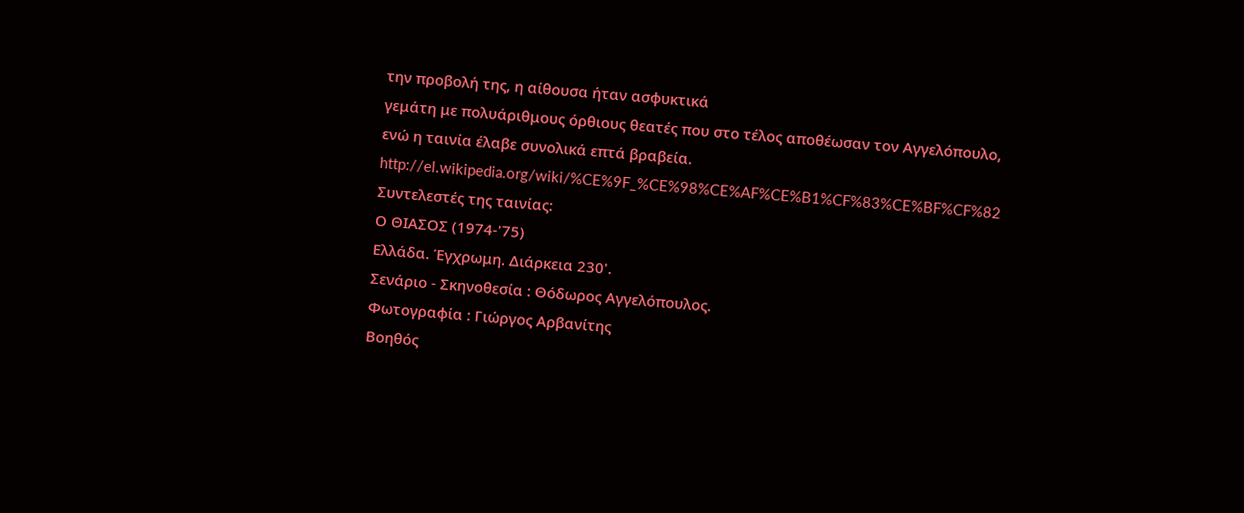την προβολή της, η αίθουσα ήταν ασφυκτικά
γεμάτη με πολυάριθμους όρθιους θεατές που στο τέλος αποθέωσαν τον Αγγελόπουλο,
ενώ η ταινία έλαβε συνολικά επτά βραβεία.
http://el.wikipedia.org/wiki/%CE%9F_%CE%98%CE%AF%CE%B1%CF%83%CE%BF%CF%82
Συντελεστές της ταινίας:
Ο ΘΙΑΣΟΣ (1974-'75)
Ελλάδα. Έγχρωμη. Διάρκεια 230'.
Σενάριο - Σκηνοθεσία : Θόδωρος Αγγελόπουλος.
Φωτογραφία : Γιώργος Αρβανίτης
Βοηθός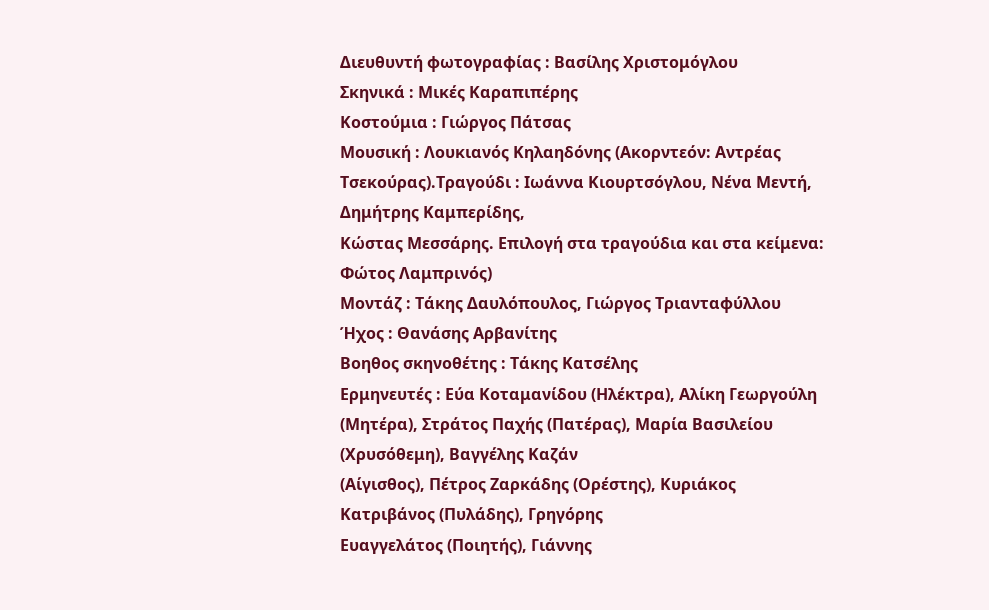Διευθυντή φωτογραφίας : Βασίλης Χριστομόγλου
Σκηνικά : Μικές Καραπιπέρης
Κοστούμια : Γιώργος Πάτσας
Μουσική : Λουκιανός Κηλαηδόνης (Ακορντεόν: Αντρέας
Τσεκούρας).Τραγούδι : Ιωάννα Κιουρτσόγλου, Νένα Μεντή, Δημήτρης Καμπερίδης,
Κώστας Μεσσάρης. Επιλογή στα τραγούδια και στα κείμενα: Φώτος Λαμπρινός)
Μοντάζ : Τάκης Δαυλόπουλος, Γιώργος Τριανταφύλλου
Ήχος : Θανάσης Αρβανίτης
Βοηθος σκηνοθέτης : Τάκης Κατσέλης
Ερμηνευτές : Εύα Κοταμανίδου (Ηλέκτρα), Αλίκη Γεωργούλη
(Μητέρα), Στράτος Παχής (Πατέρας), Μαρία Βασιλείου (Χρυσόθεμη), Βαγγέλης Καζάν
(Αίγισθος), Πέτρος Ζαρκάδης (Ορέστης), Κυριάκος Κατριβάνος (Πυλάδης), Γρηγόρης
Ευαγγελάτος (Ποιητής), Γιάννης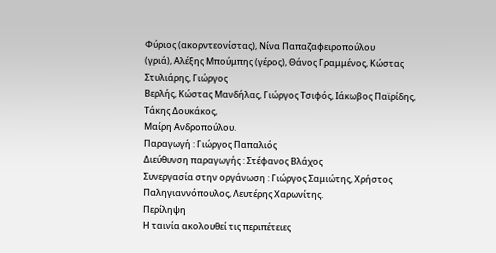Φύριος (ακορντεονίστας), Νίνα Παπαζαφειροπούλου
(γριά), Αλέξης Μπούμπης (γέρος), Θάνος Γραμμένος, Κώστας Στυλιάρης, Γιώργος
Βερλής, Κώστας Μανδήλας, Γιώργος Τσιφός, Ιάκωβος Παϊρίδης, Τάκης Δουκάκος,
Μαίρη Ανδροπούλου.
Παραγωγή : Γιώργος Παπαλιός
Διεύθυνση παραγωγής : Στέφανος Βλάχος
Συνεργασία στην οργάνωση : Γιώργος Σαμιώτης, Χρήστος
Παληγιαννόπουλος, Λευτέρης Χαρωνίτης.
Περίληψη
Η ταινία ακολουθεί τις περιπέτειες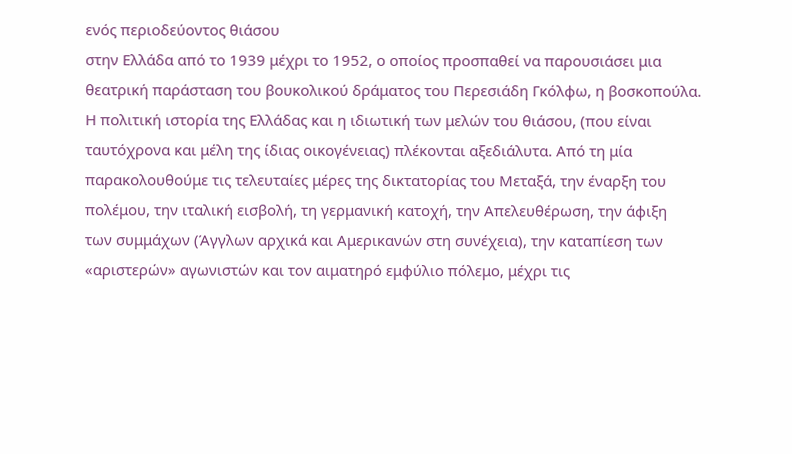ενός περιοδεύοντος θιάσου
στην Ελλάδα από το 1939 μέχρι το 1952, ο οποίος προσπαθεί να παρουσιάσει μια
θεατρική παράσταση του βουκολικού δράματος του Περεσιάδη Γκόλφω, η βοσκοπούλα.
Η πολιτική ιστορία της Ελλάδας και η ιδιωτική των μελών του θιάσου, (που είναι
ταυτόχρονα και μέλη της ίδιας οικογένειας) πλέκονται αξεδιάλυτα. Από τη μία
παρακολουθούμε τις τελευταίες μέρες της δικτατορίας του Μεταξά, την έναρξη του
πολέμου, την ιταλική εισβολή, τη γερμανική κατοχή, την Απελευθέρωση, την άφιξη
των συμμάχων (Άγγλων αρχικά και Αμερικανών στη συνέχεια), την καταπίεση των
«αριστερών» αγωνιστών και τον αιματηρό εμφύλιο πόλεμο, μέχρι τις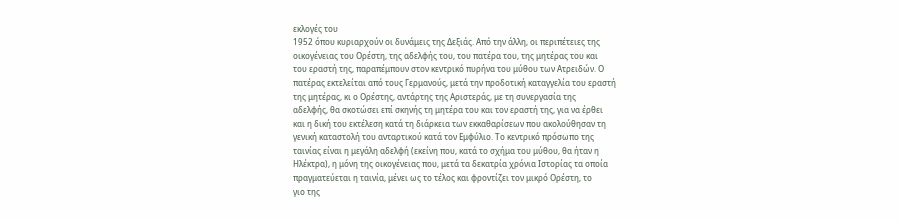εκλογές του
1952 όπου κυριαρχούν οι δυνάμεις της Δεξιάς. Από την άλλη, οι περιπέτειες της
οικογένειας του Ορέστη, της αδελφής του, του πατέρα του, της μητέρας του και
του εραστή της, παραπέμπουν στον κεντρικό πυρήνα του μύθου των Ατρειδών. Ο
πατέρας εκτελείται από τους Γερμανούς, μετά την προδοτική καταγγελία του εραστή
της μητέρας, κι ο Ορέστης, αντάρτης της Αριστεράς, με τη συνεργασία της
αδελφής, θα σκοτώσει επί σκηνής τη μητέρα του και τον εραστή της, για να έρθει
και η δική του εκτέλεση κατά τη διάρκεια των εκκαθαρίσεων που ακολούθησαν τη
γενική καταστολή του ανταρτικού κατά τον Εμφύλιο. Το κεντρικό πρόσωπο της
ταινίας είναι η μεγάλη αδελφή (εκείνη που, κατά το σχήμα του μύθου, θα ήταν η
Ηλέκτρα), η μόνη της οικογένειας που, μετά τα δεκατρία χρόνια Ιστορίας τα οποία
πραγματεύεται η ταινία, μένει ως το τέλος και φροντίζει τον μικρό Ορέστη, το
γιο της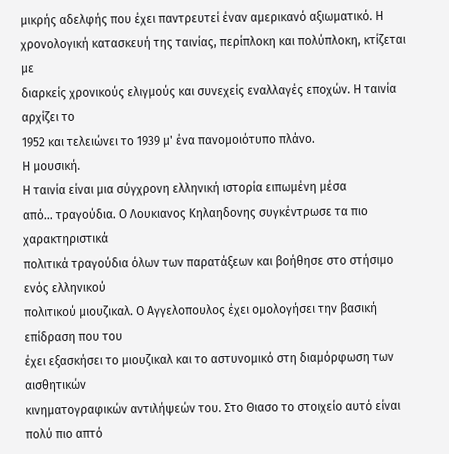μικρής αδελφής που έχει παντρευτεί έναν αμερικανό αξιωματικό. Η
χρονολογική κατασκευή της ταινίας, περίπλοκη και πολύπλοκη, κτίζεται με
διαρκείς χρονικούς ελιγμούς και συνεχείς εναλλαγές εποχών. Η ταινία αρχίζει το
1952 και τελειώνει το 1939 μ' ένα πανομοιότυπο πλάνο.
Η μουσική.
Η ταινία είναι μια σύγχρονη ελληνική ιστορία ειπωμένη μέσα
από… τραγούδια. Ο Λουκιανος Κηλαηδονης συγκέντρωσε τα πιο χαρακτηριστικά
πολιτικά τραγούδια όλων των παρατάξεων και βοήθησε στο στήσιμο ενός ελληνικού
πολιτικού μιουζικαλ. Ο Αγγελοπουλος έχει ομολογήσει την βασική επίδραση που του
έχει εξασκήσει το μιουζικαλ και το αστυνομικό στη διαμόρφωση των αισθητικών
κινηματογραφικών αντιλήψεών του. Στο Θιασο το στοιχείο αυτό είναι πολύ πιο απτό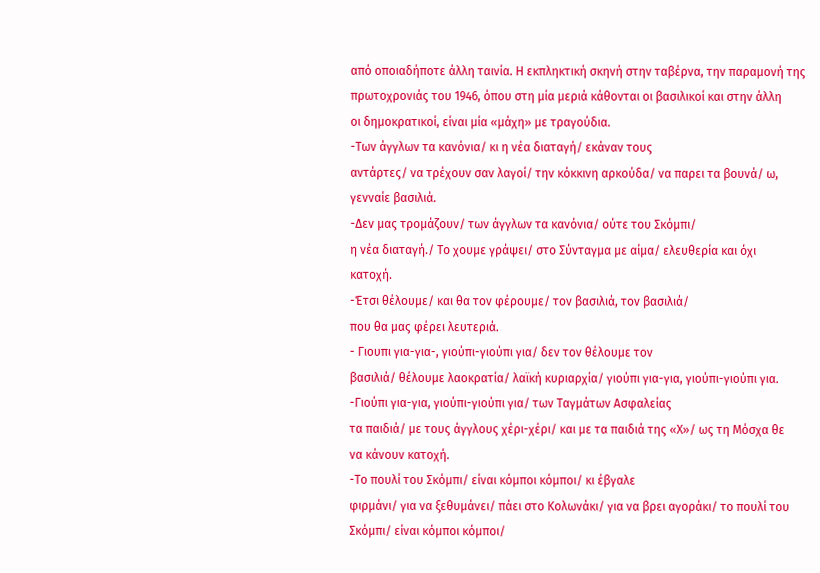από οποιαδήποτε άλλη ταινία. Η εκπληκτική σκηνή στην ταβέρνα, την παραμονή της
πρωτοχρονιάς του 1946, όπου στη μία μεριά κάθονται οι βασιλικοί και στην άλλη
οι δημοκρατικοί, είναι μία «μάχη» με τραγούδια.
-Των άγγλων τα κανόνια/ κι η νέα διαταγή/ εκάναν τους
αντάρτες/ να τρέχουν σαν λαγοί/ την κόκκινη αρκούδα/ να παρει τα βουνά/ ω,
γενναίε βασιλιά.
-Δεν μας τρομάζουν/ των άγγλων τα κανόνια/ ούτε του Σκόμπι/
η νέα διαταγή./ Το χουμε γράψει/ στο Σύνταγμα με αίμα/ ελευθερία και όχι
κατοχή.
-Έτσι θέλουμε/ και θα τον φέρουμε/ τον βασιλιά, τον βασιλιά/
που θα μας φέρει λευτεριά.
- Γιουπι για-για-, γιούπι-γιούπι για/ δεν τον θέλουμε τον
βασιλιά/ θέλουμε λαοκρατία/ λαϊκή κυριαρχία/ γιούπι για-για, γιούπι-γιούπι για.
-Γιούπι για-για, γιούπι-γιούπι για/ των Ταγμάτων Ασφαλείας
τα παιδιά/ με τους άγγλους χέρι-χέρι/ και με τα παιδιά της «Χ»/ ως τη Μόσχα θε
να κάνουν κατοχή.
-Το πουλί του Σκόμπι/ είναι κόμποι κόμποι/ κι έβγαλε
φιρμάνι/ για να ξεθυμάνει/ πάει στο Κολωνάκι/ για να βρει αγοράκι/ το πουλί του
Σκόμπι/ είναι κόμποι κόμποι/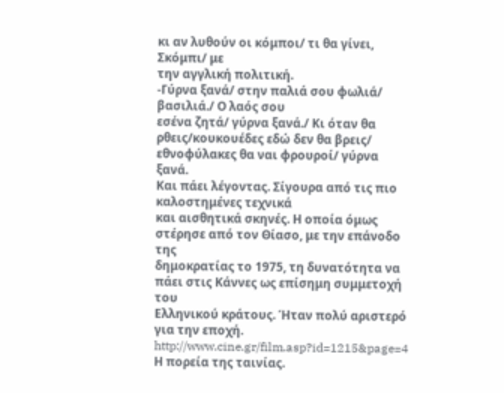κι αν λυθούν οι κόμποι/ τι θα γίνει, Σκόμπι/ με
την αγγλική πολιτική.
-Γύρνα ξανά/ στην παλιά σου φωλιά/ βασιλιά./ Ο λαός σου
εσένα ζητά/ γύρνα ξανά./ Κι όταν θα ρθεις/κουκουέδες εδώ δεν θα βρεις/
εθνοφύλακες θα ναι φρουροί/ γύρνα ξανά.
Και πάει λέγοντας. Σίγουρα από τις πιο καλοστημένες τεχνικά
και αισθητικά σκηνές. Η οποία όμως στέρησε από τον Θίασο, με την επάνοδο της
δημοκρατίας το 1975, τη δυνατότητα να πάει στις Κάννες ως επίσημη συμμετοχή του
Ελληνικού κράτους. Ήταν πολύ αριστερό για την εποχή.
http://www.cine.gr/film.asp?id=1215&page=4
Η πορεία της ταινίας.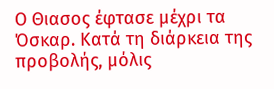Ο Θιασος έφτασε μέχρι τα Όσκαρ. Κατά τη διάρκεια της
προβολής, μόλις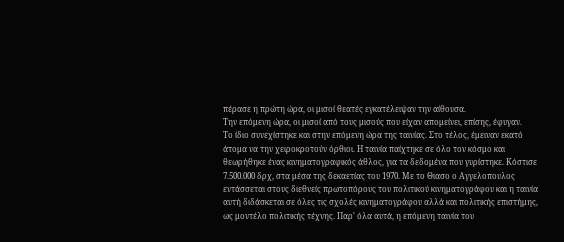πέρασε η πρώτη ώρα, οι μισοί θεατές εγκατέλειψαν την αίθουσα.
Την επόμενη ώρα, οι μισοί από τους μισούς που είχαν απομείνει, επίσης, έφυγαν.
Το ίδιο συνεχίστηκε και στην επόμενη ώρα της ταινίας. Στο τέλος, έμειναν εκατό
άτομα να την χειροκροτούν όρθιοι. Η ταινία παίχτηκε σε όλο τον κόσμο και
θεωρήθηκε ένας κινηματογραφικός άθλος, για τα δεδομένα που γυρίστηκε. Κόστισε
7.500.000 δρχ, στα μέσα της δεκαετίας του 1970. Με το Θιασο ο Αγγελοπουλος
εντάσσεται στους διεθνείς πρωτοπόρους του πολιτικού κινηματογράφου και η ταινία
αυτή διδάσκεται σε όλες τις σχολές κινηματογράφου αλλά και πολιτικής επιστήμης,
ως μοντέλο πολιτικής τέχνης. Παρ' όλα αυτά, η επόμενη ταινία του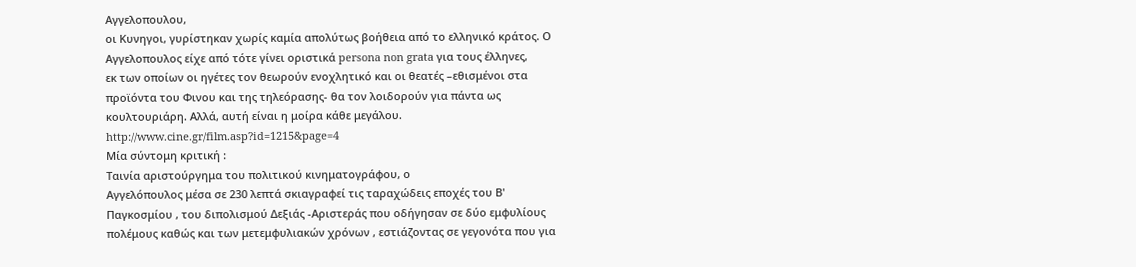Αγγελοπουλου,
οι Κυνηγοι, γυρίστηκαν χωρίς καμία απολύτως βοήθεια από το ελληνικό κράτος. Ο
Αγγελοπουλος είχε από τότε γίνει οριστικά persona non grata για τους έλληνες,
εκ των οποίων οι ηγέτες τον θεωρούν ενοχλητικό και οι θεατές –εθισμένοι στα
προϊόντα του Φινου και της τηλεόρασης- θα τον λοιδορούν για πάντα ως
κουλτουριάρη. Αλλά, αυτή είναι η μοίρα κάθε μεγάλου.
http://www.cine.gr/film.asp?id=1215&page=4
Μία σύντομη κριτική :
Ταινία αριστούργημα του πολιτικού κινηματογράφου, ο
Αγγελόπουλος μέσα σε 230 λεπτά σκιαγραφεί τις ταραχώδεις εποχές του Β'
Παγκοσμίου , του διπολισμού Δεξιάς -Αριστεράς που οδήγησαν σε δύο εμφυλίους
πολέμους καθώς και των μετεμφυλιακών χρόνων , εστιάζοντας σε γεγονότα που για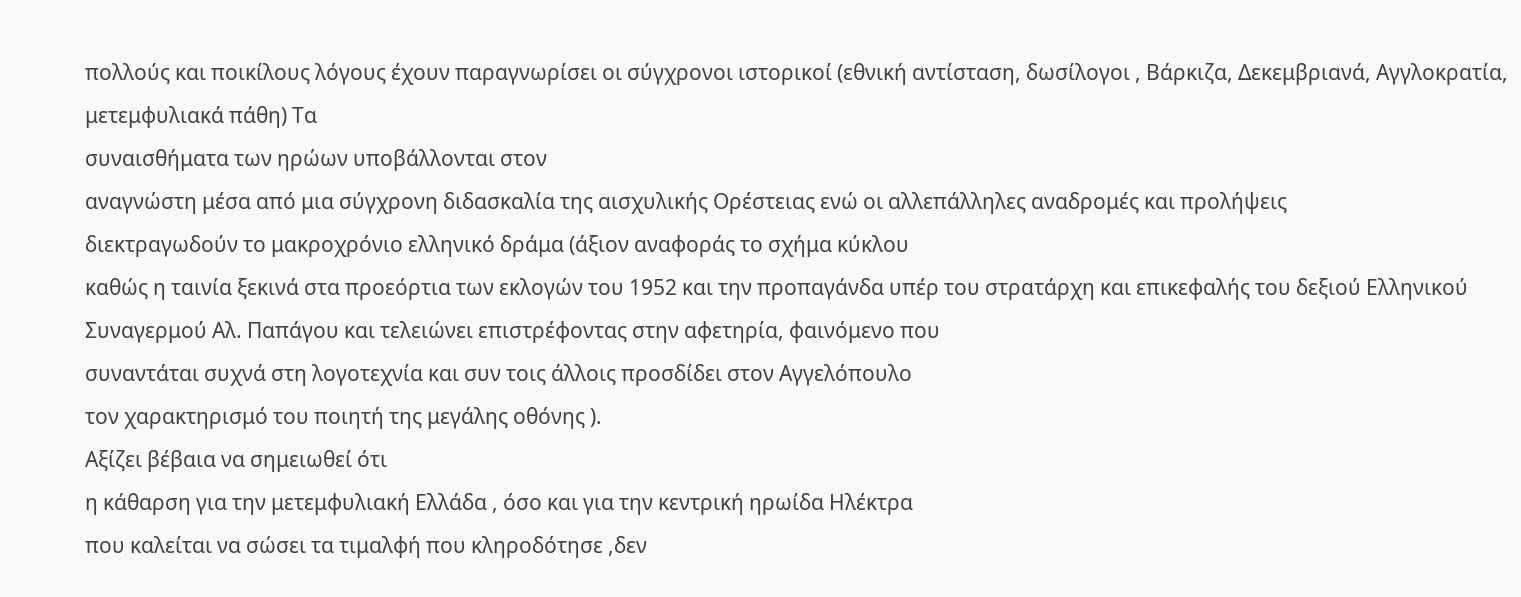πολλούς και ποικίλους λόγους έχουν παραγνωρίσει οι σύγχρονοι ιστορικοί (εθνική αντίσταση, δωσίλογοι , Βάρκιζα, Δεκεμβριανά, Αγγλοκρατία, μετεμφυλιακά πάθη) Τα
συναισθήματα των ηρώων υποβάλλονται στον
αναγνώστη μέσα από μια σύγχρονη διδασκαλία της αισχυλικής Ορέστειας ενώ οι αλλεπάλληλες αναδρομές και προλήψεις
διεκτραγωδούν το μακροχρόνιο ελληνικό δράμα (άξιον αναφοράς το σχήμα κύκλου
καθώς η ταινία ξεκινά στα προεόρτια των εκλογών του 1952 και την προπαγάνδα υπέρ του στρατάρχη και επικεφαλής του δεξιού Ελληνικού Συναγερμού Αλ. Παπάγου και τελειώνει επιστρέφοντας στην αφετηρία, φαινόμενο που
συναντάται συχνά στη λογοτεχνία και συν τοις άλλοις προσδίδει στον Αγγελόπουλο
τον χαρακτηρισμό του ποιητή της μεγάλης οθόνης ).
Αξίζει βέβαια να σημειωθεί ότι
η κάθαρση για την μετεμφυλιακή Ελλάδα , όσο και για την κεντρική ηρωίδα Ηλέκτρα
που καλείται να σώσει τα τιμαλφή που κληροδότησε ,δεν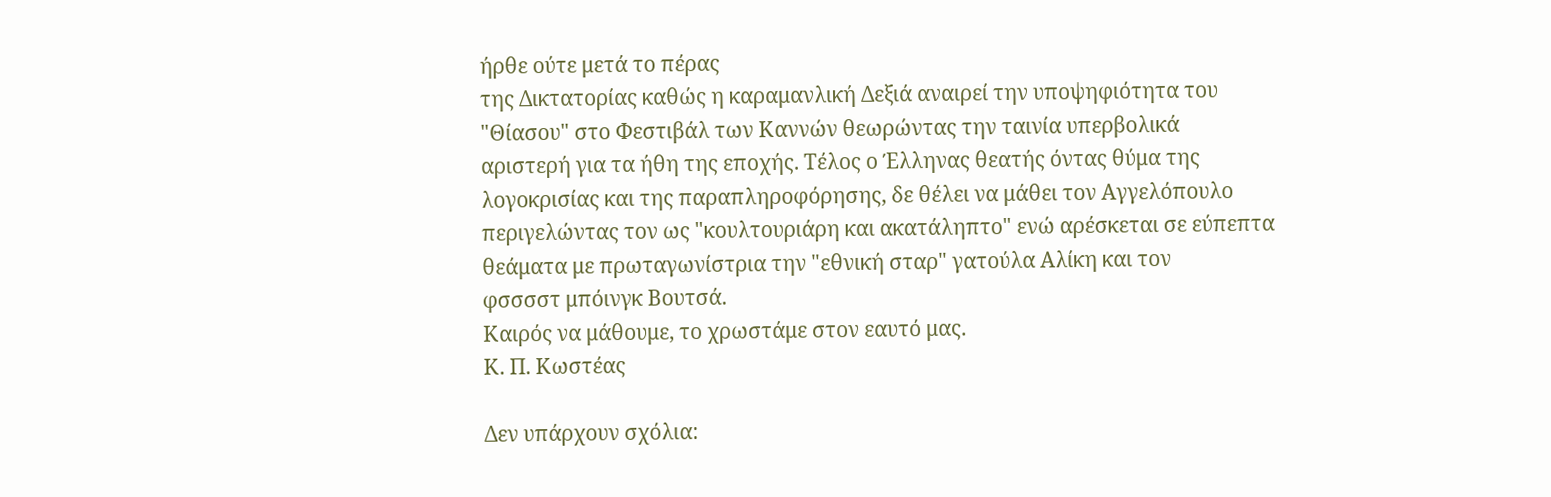ήρθε ούτε μετά το πέρας
της Δικτατορίας καθώς η καραμανλική Δεξιά αναιρεί την υποψηφιότητα του
"Θίασου" στο Φεστιβάλ των Καννών θεωρώντας την ταινία υπερβολικά
αριστερή για τα ήθη της εποχής. Τέλος ο Έλληνας θεατής όντας θύμα της
λογοκρισίας και της παραπληροφόρησης, δε θέλει να μάθει τον Αγγελόπουλο
περιγελώντας τον ως "κουλτουριάρη και ακατάληπτο" ενώ αρέσκεται σε εύπεπτα θεάματα με πρωταγωνίστρια την "εθνική σταρ" γατούλα Αλίκη και τον
φσσσστ μπόινγκ Βουτσά.
Καιρός να μάθουμε, το χρωστάμε στον εαυτό μας.
Κ. Π. Κωστέας

Δεν υπάρχουν σχόλια: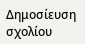Δημοσίευση σχολίου